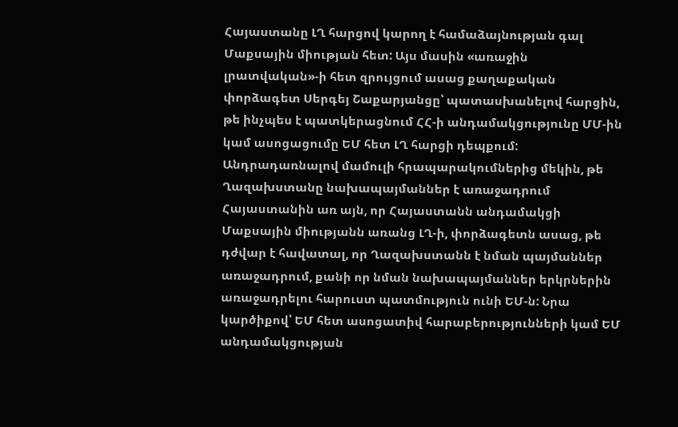Հայաստանը ԼՂ հարցով կարող է համաձայնության գալ Մաքսային միության հետ: Այս մասին «առաջին լրատվական»-ի հետ զրույցում ասաց քաղաքական փորձագետ Սերգեյ Շաքարյանցը՝ պատասխանելով հարցին, թե ինչպես է պատկերացնում ՀՀ-ի անդամակցությունը ՄՄ-ին կամ ասոցացումը ԵՄ հետ ԼՂ հարցի դեպքում:
Անդրադառնալով մամուլի հրապարակումներից մեկին, թե Ղազախստանը նախապայմաններ է առաջադրում Հայաստանին առ այն, որ Հայաստանն անդամակցի Մաքսային միությանն առանց ԼՂ-ի, փորձագետն ասաց, թե դժվար է հավատալ, որ Ղազախստանն է նման պայմաններ առաջադրում, քանի որ նման նախապայմաններ երկրներին առաջադրելու հարուստ պատմություն ունի ԵՄ-ն: Նրա կարծիքով՝ ԵՄ հետ ասոցատիվ հարաբերությունների կամ ԵՄ անդամակցության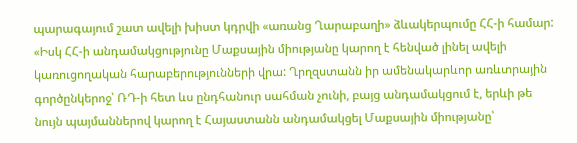պարագայում շատ ավելի խիստ կդրվի «առանց Ղարաբաղի» ձևակերպումը ՀՀ-ի համար:
«Իսկ ՀՀ-ի անդամակցությունը Մաքսային միությանը կարող է հենված լինել ավելի կառուցողական հարաբերությունների վրա: Ղրղզստանն իր ամենակարևոր առևտրային գործընկերոջ՝ ՌԴ-ի հետ ևս ընդհանուր սահման չունի, բայց անդամակցում է, երևի թե նույն պայմաններով կարող է Հայաստանն անդամակցել Մաքսային միությանը՝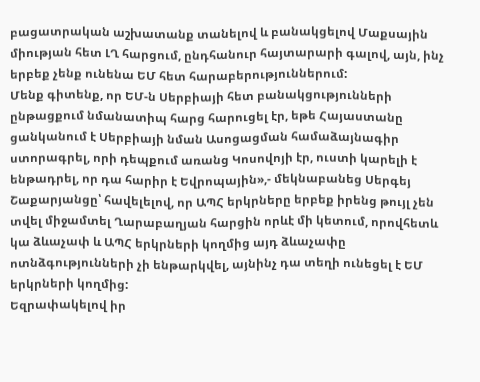բացատրական աշխատանք տանելով և բանակցելով Մաքսային միության հետ ԼՂ հարցում, ընդհանուր հայտարարի գալով, այն, ինչ երբեք չենք ունենա ԵՄ հետ հարաբերություններում:
Մենք գիտենք, որ ԵՄ-ն Սերբիայի հետ բանակցությունների ընթացքում նմանատիպ հարց հարուցել էր, եթե Հայաստանը ցանկանում է Սերբիայի նման Ասոցացման համաձայնագիր ստորագրել, որի դեպքում առանց Կոսովոյի էր, ուստի կարելի է ենթադրել, որ դա հարիր է Եվրոպային»,- մեկնաբանեց Սերգեյ Շաքարյանցը՝ հավելելով, որ ԱՊՀ երկրները երբեք իրենց թույլ չեն տվել միջամտել Ղարաբաղյան հարցին որևէ մի կետում, որովհետև կա ձևաչափ և ԱՊՀ երկրների կողմից այդ ձևաչափը ոտնձգությունների չի ենթարկվել, այնինչ դա տեղի ունեցել է ԵՄ երկրների կողմից:
Եզրափակելով իր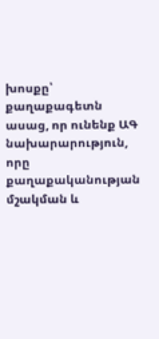խոսքը՝ քաղաքագետն ասաց, որ ունենք ԱԳ նախարարություն, որը քաղաքականության մշակման և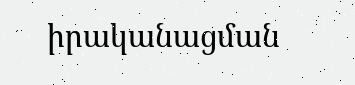իրականացման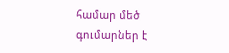համար մեծ գումարներ է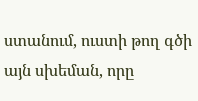ստանում, ուստի թող գծի այն սխեման, որը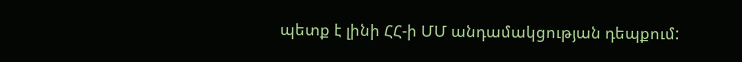պետք է լինի ՀՀ-ի ՄՄ անդամակցության դեպքում: